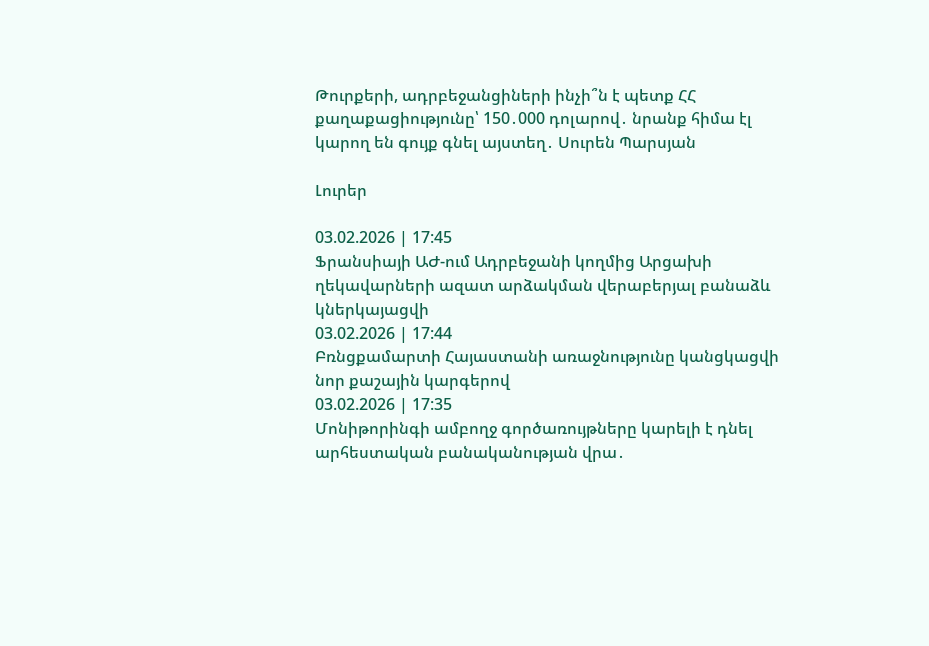Թուրքերի, ադրբեջանցիների ինչի՞ն է պետք ՀՀ քաղաքացիությունը՝ 150․000 դոլարով․ նրանք հիմա էլ կարող են գույք գնել այստեղ․ Սուրեն Պարսյան

Լուրեր

03.02.2026 | 17:45
Ֆրանսիայի ԱԺ-ում Ադրբեջանի կողմից Արցախի ղեկավարների ազատ արձակման վերաբերյալ բանաձև կներկայացվի
03.02.2026 | 17:44
Բռնցքամարտի Հայաստանի առաջնությունը կանցկացվի նոր քաշային կարգերով
03.02.2026 | 17:35
Մոնիթորինգի ամբողջ գործառույթները կարելի է դնել արհեստական բանականության վրա․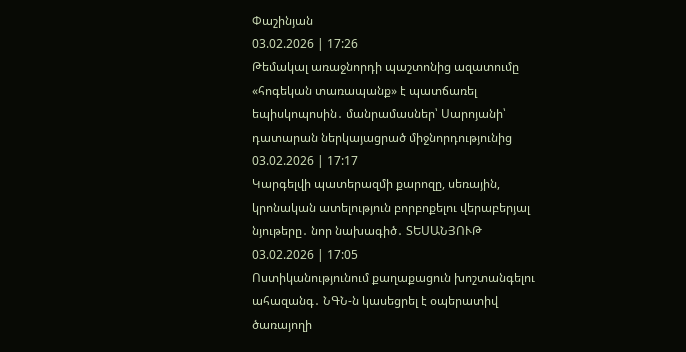Փաշինյան
03.02.2026 | 17:26
Թեմակալ առաջնորդի պաշտոնից ազատումը «հոգեկան տառապանք» է պատճառել եպիսկոպոսին․ մանրամասներ՝ Սարոյանի՝ դատարան ներկայացրած միջնորդությունից
03.02.2026 | 17:17
Կարգելվի պատերազմի քարոզը, սեռային, կրոնական ատելություն բորբոքելու վերաբերյալ նյութերը․ նոր նախագիծ․ ՏԵՍԱՆՅՈՒԹ
03.02.2026 | 17:05
Ոստիկանությունում քաղաքացուն խոշտանգելու ահազանգ․ ՆԳՆ-ն կասեցրել է օպերատիվ ծառայողի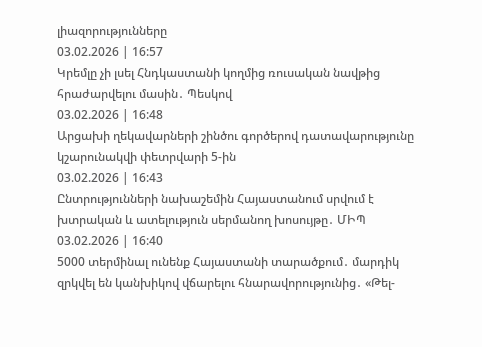լիազորությունները
03.02.2026 | 16:57
Կրեմլը չի լսել Հնդկաստանի կողմից ռուսական նավթից հրաժարվելու մասին․ Պեսկով
03.02.2026 | 16:48
Արցախի ղեկավարների շինծու գործերով դատավարությունը կշարունակվի փետրվարի 5-ին
03.02.2026 | 16:43
Ընտրությունների նախաշեմին Հայաստանում սրվում է խտրական և ատելություն սերմանող խոսույթը․ ՄԻՊ
03.02.2026 | 16:40
5000 տերմինալ ունենք Հայաստանի տարածքում․ մարդիկ զրկվել են կանխիկով վճարելու հնարավորությունից․ «Թել-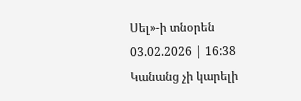Սել»-ի տնօրեն
03.02.2026 | 16:38
Կանանց չի կարելի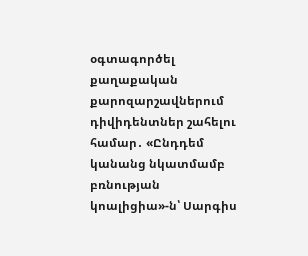օգտագործել քաղաքական քարոզարշավներում դիվիդենտներ շահելու համար․ «Ընդդեմ կանանց նկատմամբ բռնության կոալիցիա»-ն՝ Սարգիս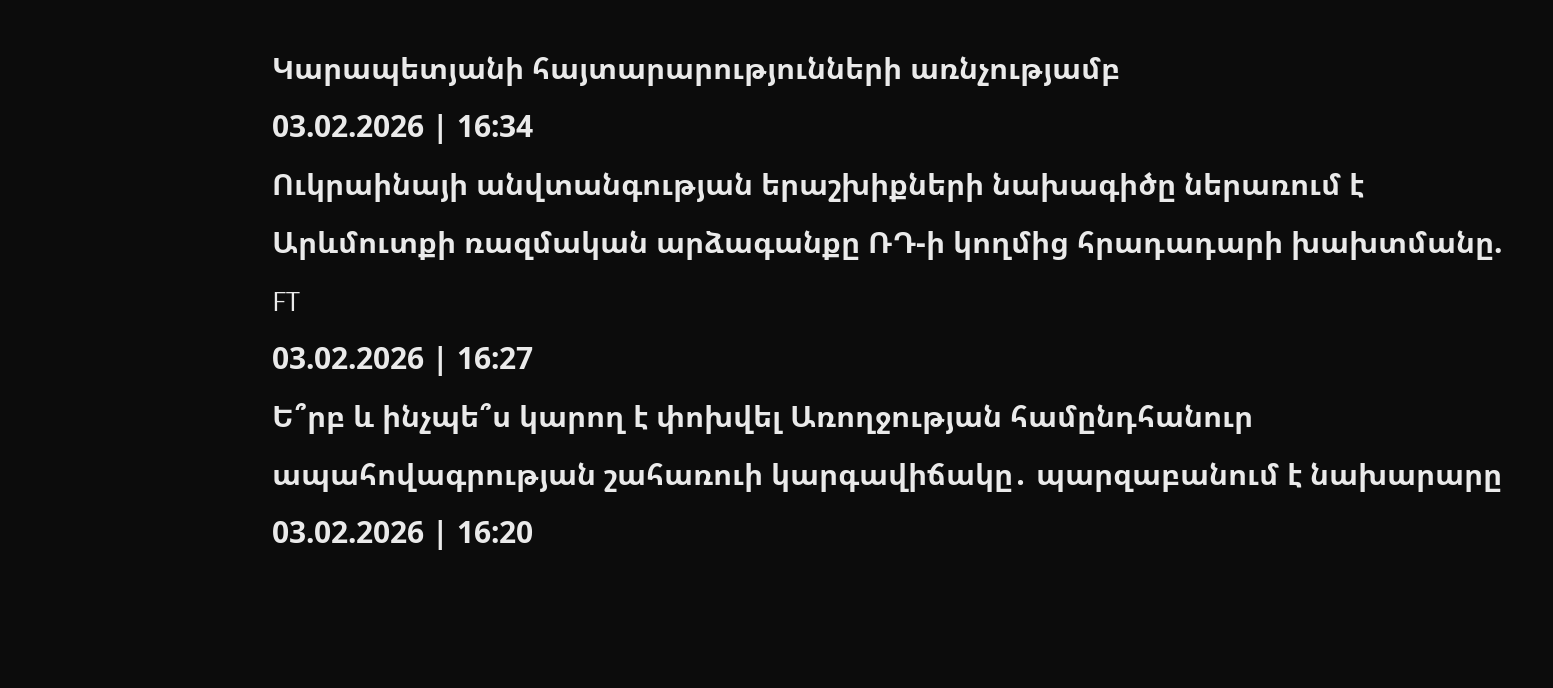Կարապետյանի հայտարարությունների առնչությամբ
03.02.2026 | 16:34
Ուկրաինայի անվտանգության երաշխիքների նախագիծը ներառում է Արևմուտքի ռազմական արձագանքը ՌԴ-ի կողմից հրադադարի խախտմանը. FT
03.02.2026 | 16:27
Ե՞րբ և ինչպե՞ս կարող է փոխվել Առողջության համընդհանուր ապահովագրության շահառուի կարգավիճակը․ պարզաբանում է նախարարը
03.02.2026 | 16:20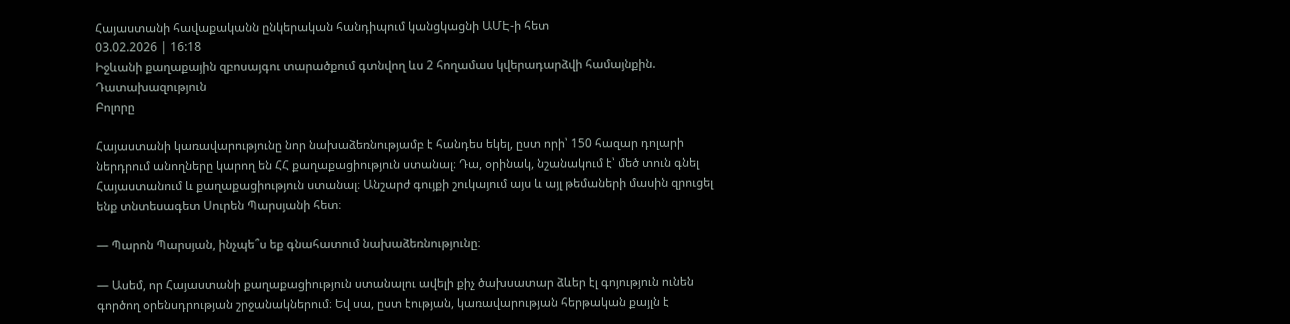Հայաստանի հավաքականն ընկերական հանդիպում կանցկացնի ԱՄԷ-ի հետ
03.02.2026 | 16:18
Իջևանի քաղաքային զբոսայգու տարածքում գտնվող ևս 2 հողամաս կվերադարձվի համայնքին. Դատախազություն
Բոլորը

Հայաստանի կառավարությունը նոր նախաձեռնությամբ է հանդես եկել, ըստ որի՝ 150 հազար դոլարի ներդրում անողները կարող են ՀՀ քաղաքացիություն ստանալ։ Դա, օրինակ, նշանակում է՝ մեծ տուն գնել Հայաստանում և քաղաքացիություն ստանալ։ Անշարժ գույքի շուկայում այս և այլ թեմաների մասին զրուցել ենք տնտեսագետ Սուրեն Պարսյանի հետ։

— Պարոն Պարսյան, ինչպե՞ս եք գնահատում նախաձեռնությունը։

— Ասեմ, որ Հայաստանի քաղաքացիություն ստանալու ավելի քիչ ծախսատար ձևեր էլ գոյություն ունեն գործող օրենսդրության շրջանակներում։ Եվ սա, ըստ էության, կառավարության հերթական քայլն է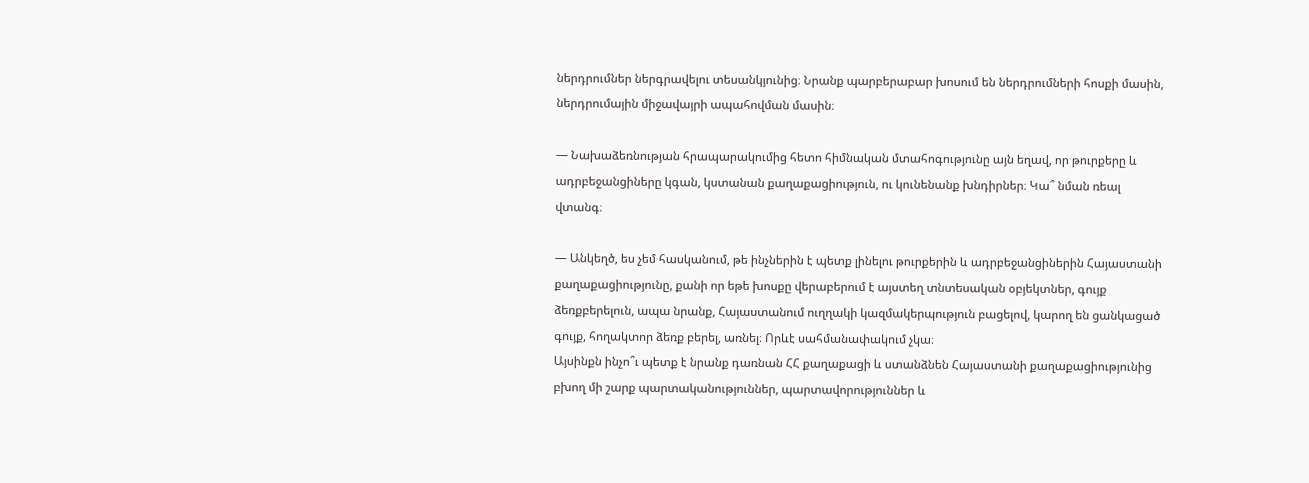ներդրումներ ներգրավելու տեսանկյունից։ Նրանք պարբերաբար խոսում են ներդրումների հոսքի մասին, ներդրումային միջավայրի ապահովման մասին։

— Նախաձեռնության հրապարակումից հետո հիմնական մտահոգությունը այն եղավ, որ թուրքերը և ադրբեջանցիները կգան, կստանան քաղաքացիություն, ու կունենանք խնդիրներ։ Կա՞ նման ռեալ վտանգ։

— Անկեղծ, ես չեմ հասկանում, թե ինչներին է պետք լինելու թուրքերին և ադրբեջանցիներին Հայաստանի քաղաքացիությունը, քանի որ եթե խոսքը վերաբերում է այստեղ տնտեսական օբյեկտներ, գույք ձեռքբերելուն, ապա նրանք, Հայաստանում ուղղակի կազմակերպություն բացելով, կարող են ցանկացած գույք, հողակտոր ձեռք բերել, առնել։ Որևէ սահմանափակում չկա։
Այսինքն ինչո՞ւ պետք է նրանք դառնան ՀՀ քաղաքացի և ստանձնեն Հայաստանի քաղաքացիությունից բխող մի շարք պարտականություններ, պարտավորություններ և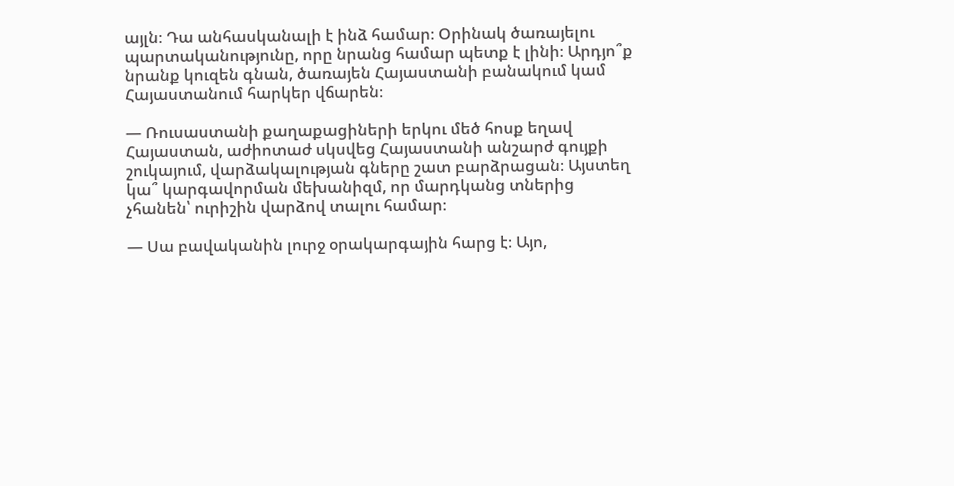այլն։ Դա անհասկանալի է ինձ համար։ Օրինակ ծառայելու պարտականությունը, որը նրանց համար պետք է լինի։ Արդյո՞ք նրանք կուզեն գնան, ծառայեն Հայաստանի բանակում կամ Հայաստանում հարկեր վճարեն։

— Ռուսաստանի քաղաքացիների երկու մեծ հոսք եղավ Հայաստան, աժիոտաժ սկսվեց Հայաստանի անշարժ գույքի շուկայում, վարձակալության գները շատ բարձրացան։ Այստեղ կա՞ կարգավորման մեխանիզմ, որ մարդկանց տներից չհանեն՝ ուրիշին վարձով տալու համար։

— Սա բավականին լուրջ օրակարգային հարց է։ Այո,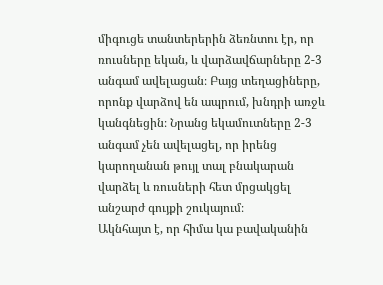միգուցե տանտերերին ձեռնտու էր, որ ռուսները եկան, և վարձավճարները 2-3 անգամ ավելացան։ Բայց տեղացիները, որոնք վարձով են ապրում, խնդրի առջև կանգնեցին։ Նրանց եկամուտները 2-3 անգամ չեն ավելացել, որ իրենց կարողանան թույլ տալ բնակարան վարձել և ռուսների հետ մրցակցել անշարժ գույքի շուկայում։
Ակնհայտ է, որ հիմա կա բավականին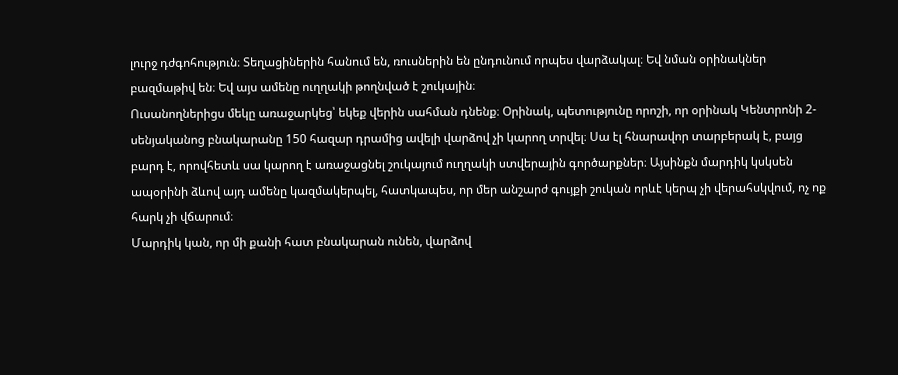լուրջ դժգոհություն։ Տեղացիներին հանում են, ռուսներին են ընդունում որպես վարձակալ։ Եվ նման օրինակներ բազմաթիվ են։ Եվ այս ամենը ուղղակի թողնված է շուկային։
Ուսանողներիցս մեկը առաջարկեց՝ եկեք վերին սահման դնենք։ Օրինակ, պետությունը որոշի, որ օրինակ Կենտրոնի 2-սենյականոց բնակարանը 150 հազար դրամից ավելի վարձով չի կարող տրվել։ Սա էլ հնարավոր տարբերակ է, բայց բարդ է, որովհետև սա կարող է առաջացնել շուկայում ուղղակի ստվերային գործարքներ։ Այսինքն մարդիկ կսկսեն ապօրինի ձևով այդ ամենը կազմակերպել, հատկապես, որ մեր անշարժ գույքի շուկան որևէ կերպ չի վերահսկվում, ոչ ոք հարկ չի վճարում։
Մարդիկ կան, որ մի քանի հատ բնակարան ունեն, վարձով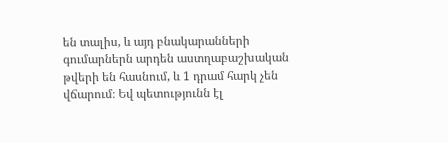են տալիս, և այդ բնակարանների գումարներն արդեն աստղաբաշխական թվերի են հասնում, և 1 դրամ հարկ չեն վճարում։ Եվ պետությունն էլ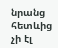նրանց հետևից չի էլ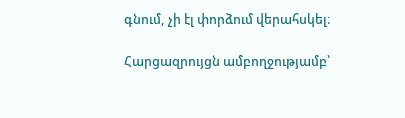գնում, չի էլ փորձում վերահսկել։

Հարցազրույցն ամբողջությամբ՝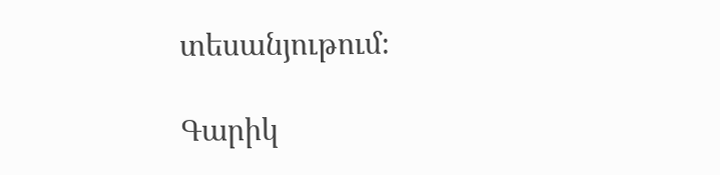տեսանյութում։

Գարիկ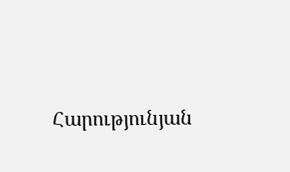Հարությունյան